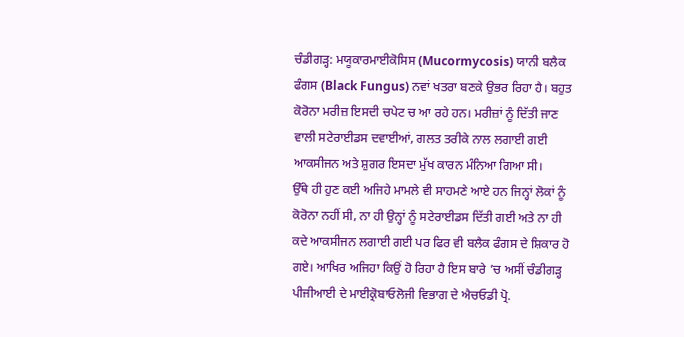ਚੰਡੀਗੜ੍ਹ: ਮਯੂਕਾਰਮਾਈਕੋਸਿਸ (Mucormycosis) ਯਾਨੀ ਬਲੈਕ ਫੰਗਸ (Black Fungus) ਨਵਾਂ ਖਤਰਾ ਬਣਕੇ ਉਭਰ ਰਿਹਾ ਹੈ। ਬਹੁਤ ਕੋਰੋਨਾ ਮਰੀਜ਼ ਇਸਦੀ ਚਪੇਟ ਚ ਆ ਰਹੇ ਹਨ। ਮਰੀਜ਼ਾਂ ਨੂੰ ਦਿੱਤੀ ਜਾਣ ਵਾਲੀ ਸਟੇਰਾਈਡਸ ਦਵਾਈਆਂ, ਗਲਤ ਤਰੀਕੇ ਨਾਲ ਲਗਾਈ ਗਈ ਆਕਸੀਜਨ ਅਤੇ ਸ਼ੁਗਰ ਇਸਦਾ ਮੁੱਖ ਕਾਰਨ ਮੰਨਿਆ ਗਿਆ ਸੀ।
ਉੱਥੇ ਹੀ ਹੁਣ ਕਈ ਅਜਿਹੇ ਮਾਮਲੇ ਵੀ ਸਾਹਮਣੇ ਆਏ ਹਨ ਜਿਨ੍ਹਾਂ ਲੋਕਾਂ ਨੂੰ ਕੋਰੋਨਾ ਨਹੀਂ ਸੀ, ਨਾ ਹੀ ਉਨ੍ਹਾਂ ਨੂੰ ਸਟੇਰਾਈਡਸ ਦਿੱਤੀ ਗਈ ਅਤੇ ਨਾ ਹੀ ਕਦੇ ਆਕਸੀਜਨ ਲਗਾਈ ਗਈ ਪਰ ਫਿਰ ਵੀ ਬਲੈਕ ਫੰਗਸ ਦੇ ਸ਼ਿਕਾਰ ਹੋ ਗਏ। ਆਖਿਰ ਅਜਿਹਾ ਕਿਉਂ ਹੋ ਰਿਹਾ ਹੈ ਇਸ ਬਾਰੇ ’ਚ ਅਸੀਂ ਚੰਡੀਗੜ੍ਹ ਪੀਜੀਆਈ ਦੇ ਮਾਈਕ੍ਰੋਬਾਓਲੋਜੀ ਵਿਭਾਗ ਦੇ ਐਚਓਡੀ ਪ੍ਰੋ.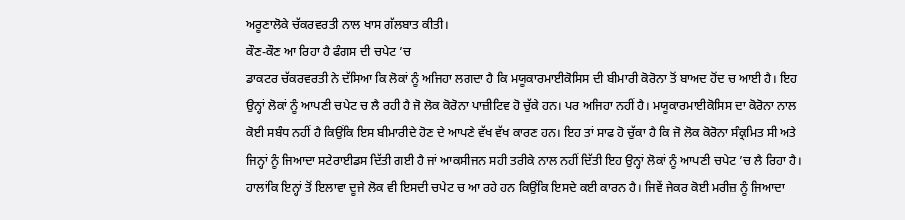ਅਰੂਣਾਲੋਕੇ ਚੱਕਰਵਰਤੀ ਨਾਲ ਖਾਸ ਗੱਲਬਾਤ ਕੀਤੀ।
ਕੌਣ-ਕੌਣ ਆ ਰਿਹਾ ਹੈ ਫੰਗਸ ਦੀ ਚਪੇਟ ’ਚ
ਡਾਕਟਰ ਚੱਕਰਵਰਤੀ ਨੇ ਦੱਸਿਆ ਕਿ ਲੋਕਾਂ ਨੂੰ ਅਜਿਹਾ ਲਗਦਾ ਹੈ ਕਿ ਮਯੂਕਾਰਮਾਈਕੋਸਿਸ ਦੀ ਬੀਮਾਰੀ ਕੋਰੋਨਾ ਤੋਂ ਬਾਅਦ ਹੋਂਦ ਚ ਆਈ ਹੈ। ਇਹ ਉਨ੍ਹਾਂ ਲੋਕਾਂ ਨੂੰ ਆਪਣੀ ਚਪੇਟ ਚ ਲੈ ਰਹੀ ਹੈ ਜੋ ਲੋਕ ਕੋਰੋਨਾ ਪਾਜ਼ੀਟਿਵ ਹੋ ਚੁੱਕੇ ਹਨ। ਪਰ ਅਜਿਹਾ ਨਹੀਂ ਹੈ। ਮਯੂਕਾਰਮਾਈਕੋਸਿਸ ਦਾ ਕੋਰੋਨਾ ਨਾਲ ਕੋਈ ਸਬੰਧ ਨਹੀਂ ਹੈ ਕਿਉਂਕਿ ਇਸ ਬੀਮਾਰੀਦੇ ਹੋਣ ਦੇ ਆਪਣੇ ਵੱਖ ਵੱਖ ਕਾਰਣ ਹਨ। ਇਹ ਤਾਂ ਸਾਫ ਹੋ ਚੁੱਕਾ ਹੈ ਕਿ ਜੋ ਲੋਕ ਕੋਰੋਨਾ ਸੰਕ੍ਰਮਿਤ ਸੀ ਅਤੇ ਜਿਨ੍ਹਾਂ ਨੂੰ ਜਿਆਦਾ ਸਟੇਰਾਈਡਸ ਦਿੱਤੀ ਗਈ ਹੈ ਜਾਂ ਆਕਸੀਜਨ ਸਹੀ ਤਰੀਕੇ ਨਾਲ ਨਹੀਂ ਦਿੱਤੀ ਇਹ ਉਨ੍ਹਾਂ ਲੋਕਾਂ ਨੂੰ ਆਪਣੀ ਚਪੇਟ ’ਚ ਲੈ ਰਿਹਾ ਹੈ।
ਹਾਲਾਂਕਿ ਇਨ੍ਹਾਂ ਤੋਂ ਇਲਾਵਾ ਦੂਜੇ ਲੋਕ ਵੀ ਇਸਦੀ ਚਪੇਟ ਚ ਆ ਰਹੇ ਹਨ ਕਿਉਂਕਿ ਇਸਦੇ ਕਈ ਕਾਰਨ ਹੈ। ਜਿਵੇਂ ਜੇਕਰ ਕੋਈ ਮਰੀਜ਼ ਨੂੰ ਜਿਆਦਾ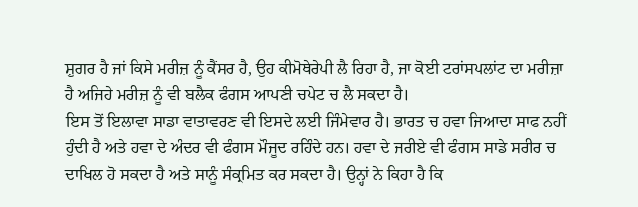ਸ਼ੁਗਰ ਹੈ ਜਾਂ ਕਿਸੇ ਮਰੀਜ਼ ਨੂੰ ਕੈਂਸਰ ਹੈ, ਉਹ ਕੀਮੋਥੇਰੇਪੀ ਲੈ ਰਿਹਾ ਹੈ, ਜਾ ਕੋਈ ਟਰਾਂਸਪਲਾਂਟ ਦਾ ਮਰੀਜ਼ਾ ਹੈ ਅਜਿਹੇ ਮਰੀਜ਼ ਨੂੰ ਵੀ ਬਲੈਕ ਫੰਗਸ ਆਪਣੀ ਚਪੇਟ ਚ ਲੈ ਸਕਦਾ ਹੈ।
ਇਸ ਤੋਂ ਇਲਾਵਾ ਸਾਡਾ ਵਾਤਾਵਰਣ ਵੀ ਇਸਦੇ ਲਈ ਜਿੰਮੇਵਾਰ ਹੈ। ਭਾਰਤ ਚ ਹਵਾ ਜਿਆਦਾ ਸਾਫ ਨਹੀਂ ਹੁੰਦੀ ਹੈ ਅਤੇ ਹਵਾ ਦੇ ਅੰਦਰ ਵੀ ਫੰਗਸ ਮੌਜੂਦ ਰਹਿੰਦੇ ਹਨ। ਹਵਾ ਦੇ ਜਰੀਏ ਵੀ ਫੰਗਸ ਸਾਡੇ ਸਰੀਰ ਚ ਦਾਖਿਲ ਹੋ ਸਕਦਾ ਹੈ ਅਤੇ ਸਾਨੂੰ ਸੰਕ੍ਰਮਿਤ ਕਰ ਸਕਦਾ ਹੈ। ਉਨ੍ਹਾਂ ਨੇ ਕਿਹਾ ਹੈ ਕਿ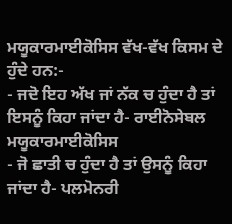ਮਯੂਕਾਰਮਾਈਕੋਸਿਸ ਵੱਖ-ਵੱਖ ਕਿਸਮ ਦੇ ਹੁੰਦੇ ਹਨ:-
- ਜਦੋ ਇਹ ਅੱਖ ਜਾਂ ਨੱਕ ਚ ਹੁੰਦਾ ਹੈ ਤਾਂ ਇਸਨੂੰ ਕਿਹਾ ਜਾਂਦਾ ਹੈ- ਰਾਈਨੋਸੇਬਲ ਮਯੂਕਾਰਮਾਈਕੋਸਿਸ
- ਜੋ ਛਾਤੀ ਚ ਹੁੰਦਾ ਹੈ ਤਾਂ ਉਸਨੂੰ ਕਿਹਾ ਜਾਂਦਾ ਹੈ- ਪਲਮੋਨਰੀ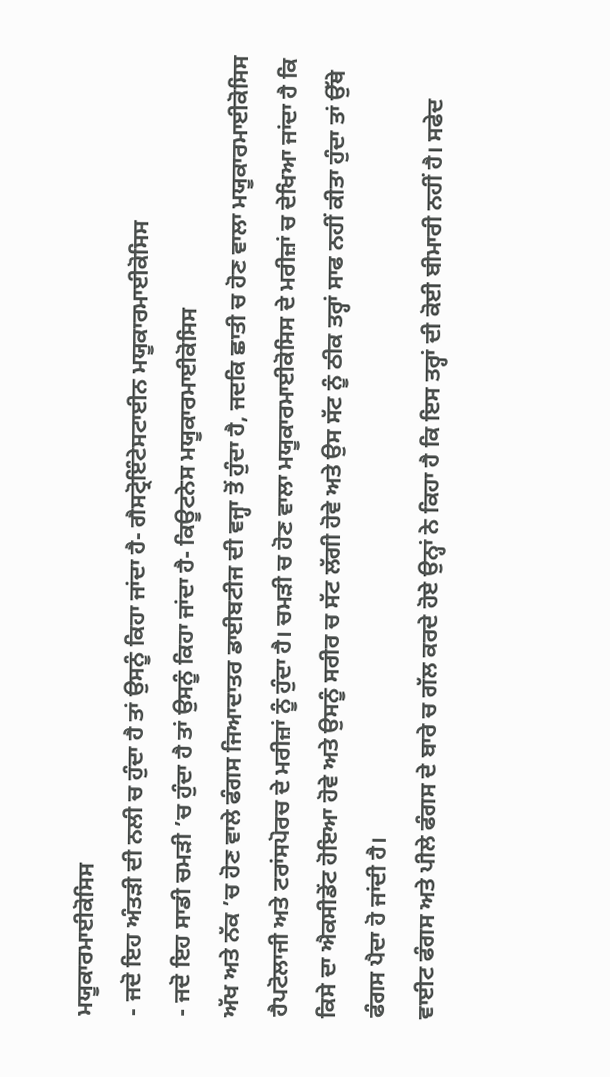ਮਯੂਕਾਰਮਾਈਕੋਸਿਸ
- ਜਦੋ ਇਹ ਅੰਤੜੀ ਦੀ ਨਲੀ ਚ ਹੁੰਦਾ ਹੈ ਤਾਂ ਉਸਨੂੰ ਕਿਹਾ ਜਾਂਦਾ ਹੈ- ਗੈਸਟ੍ਰੋਇੰਟੇਸਟਾਈਨ ਮਯੂਕਾਰਮਾਈਕੋਸਿਸ
- ਜਦੋ ਇਹ ਸਾਡੀ ਚਮੜੀ ’ਚ ਹੁੰਦਾ ਹੈ ਤਾਂ ਉਸਨੂੰ ਕਿਹਾ ਜਾਂਦਾ ਹੈ- ਕਿਊਟਨੇਸ ਮਯੂਕਾਰਮਾਈਕੋਸਿਸ
ਅੱਖ ਅਤੇ ਨੱਕ ’ਚ ਹੋਣ ਵਾਲੇ ਫੰਗਸ ਜਿਆਦਾਤਰ ਡਾਈਬਟੀਜ ਦੀ ਵਜ੍ਹਾ ਤੋਂ ਹੁੰਦਾ ਹੈ, ਜਦਕਿ ਛਾਤੀ ਚ ਹੋਣ ਵਾਲਾ ਮਯੂਕਾਰਮਾਈਕੋਸਿਸ ਹੈਪਟੋਲਾਜੀ ਅਤੇ ਟਰਾਂਸਪੋਰਚ ਦੇ ਮਰੀਜ਼ਾਂ ਨੂੰ ਹੁੰਦਾ ਹੈ। ਚਮੜੀ ਚ ਹੋਣ ਵਾਲਾ ਮਯੂਕਾਰਮਾਈਕੋਸਿਸ ਦੇ ਮਰੀਜ਼ਾਂ ਚ ਦੇਖਿਆ ਜਾਂਦਾ ਹੈ ਕਿ ਕਿਸੇ ਦਾ ਐਕਸੀਡੇਂਟ ਹੋਇਆ ਹੋਵੇ ਅਤੇ ਉਸਨੂੰ ਸਰੀਰ ਚ ਸੱਟ ਲੱਗੀ ਹੋਵੇ ਅਤੇ ਉਸ ਸੱਟ ਨੂੰ ਠੀਕ ਤਰ੍ਹਾਂ ਸਾਫ ਨਹੀਂ ਕੀਤਾ ਹੁੰਦਾ ਤਾਂ ਉੱਥੇ ਫੰਗਸ ਪੈਦਾ ਹੋ ਜਾਂਦੀ ਹੈ।
ਵਾਈਟ ਫੰਗਸ ਅਤੇ ਪੀਲੇ ਫੰਗਸ ਦੇ ਬਾਰੇ ਚ ਗੱਲ ਕਰਦੇ ਹੋਏ ਉਨ੍ਹਾਂ ਨੇ ਕਿਹਾ ਹੈ ਕਿ ਇਸ ਤਰ੍ਹਾਂ ਦੀ ਕੋਈ ਬੀਮਾਰੀ ਨਹੀਂ ਹੈ। ਸਫੇਦ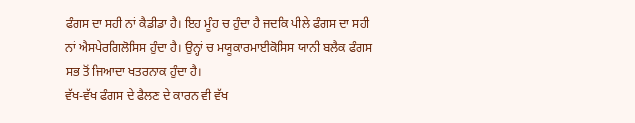ਫੰਗਸ ਦਾ ਸਹੀ ਨਾਂ ਕੈਡੀਡਾ ਹੈ। ਇਹ ਮੂੰਹ ਚ ਹੁੰਦਾ ਹੈ ਜਦਕਿ ਪੀਲੇ ਫੰਗਸ ਦਾ ਸਹੀ ਨਾਂ ਐਸਪੇਰਗਿਲੋਸਿਸ ਹੁੰਦਾ ਹੈ। ਉਨ੍ਹਾਂ ਚ ਮਯੂਕਾਰਮਾਈਕੋਸਿਸ ਯਾਨੀ ਬਲੈਕ ਫੰਗਸ ਸਭ ਤੋਂ ਜਿਆਦਾ ਖਤਰਨਾਕ ਹੁੰਦਾ ਹੈ।
ਵੱਖ-ਵੱਖ ਫੰਗਸ ਦੇ ਫੈਲਣ ਦੇ ਕਾਰਨ ਵੀ ਵੱਖ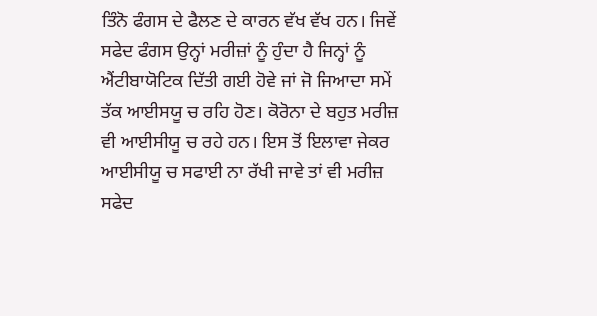ਤਿੰਨੋ ਫੰਗਸ ਦੇ ਫੈਲਣ ਦੇ ਕਾਰਨ ਵੱਖ ਵੱਖ ਹਨ। ਜਿਵੇਂ ਸਫੇਦ ਫੰਗਸ ਉਨ੍ਹਾਂ ਮਰੀਜ਼ਾਂ ਨੂੰ ਹੁੰਦਾ ਹੈ ਜਿਨ੍ਹਾਂ ਨੂੰ ਐਂਟੀਬਾਯੋਟਿਕ ਦਿੱਤੀ ਗਈ ਹੋਵੇ ਜਾਂ ਜੋ ਜਿਆਦਾ ਸਮੇਂ ਤੱਕ ਆਈਸਯੂ ਚ ਰਹਿ ਹੋਣ। ਕੋਰੋਨਾ ਦੇ ਬਹੁਤ ਮਰੀਜ਼ ਵੀ ਆਈਸੀਯੂ ਚ ਰਹੇ ਹਨ। ਇਸ ਤੋਂ ਇਲਾਵਾ ਜੇਕਰ ਆਈਸੀਯੂ ਚ ਸਫਾਈ ਨਾ ਰੱਖੀ ਜਾਵੇ ਤਾਂ ਵੀ ਮਰੀਜ਼ ਸਫੇਦ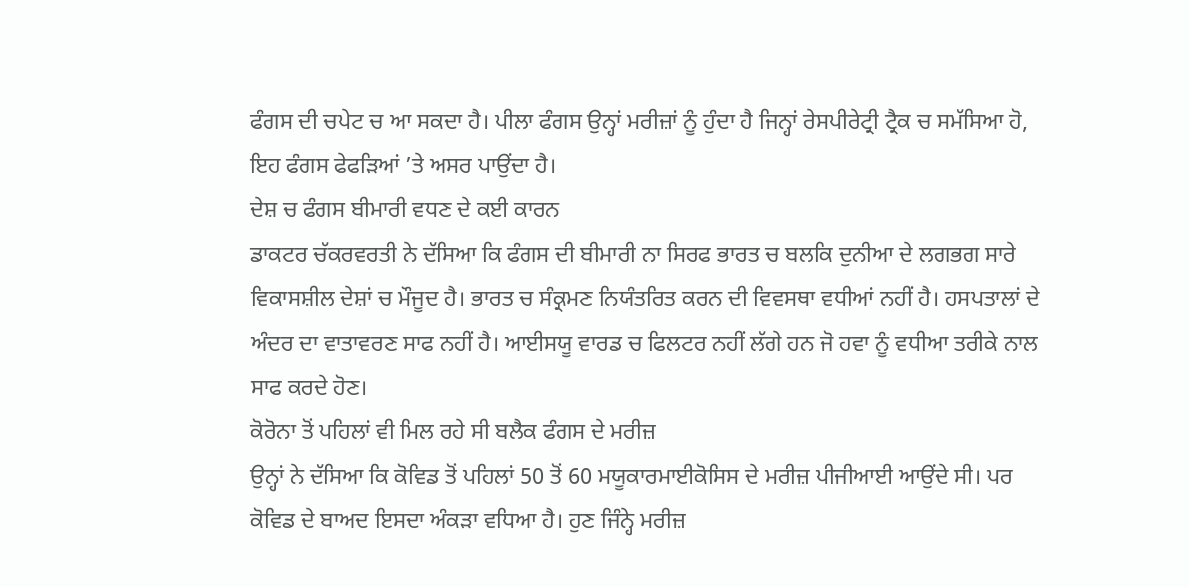ਫੰਗਸ ਦੀ ਚਪੇਟ ਚ ਆ ਸਕਦਾ ਹੈ। ਪੀਲਾ ਫੰਗਸ ਉਨ੍ਹਾਂ ਮਰੀਜ਼ਾਂ ਨੂੰ ਹੁੰਦਾ ਹੈ ਜਿਨ੍ਹਾਂ ਰੇਸਪੀਰੇਟ੍ਰੀ ਟ੍ਰੈਕ ਚ ਸਮੱਸਿਆ ਹੋ, ਇਹ ਫੰਗਸ ਫੇਫੜਿਆਂ ’ਤੇ ਅਸਰ ਪਾਉਂਦਾ ਹੈ।
ਦੇਸ਼ ਚ ਫੰਗਸ ਬੀਮਾਰੀ ਵਧਣ ਦੇ ਕਈ ਕਾਰਨ
ਡਾਕਟਰ ਚੱਕਰਵਰਤੀ ਨੇ ਦੱਸਿਆ ਕਿ ਫੰਗਸ ਦੀ ਬੀਮਾਰੀ ਨਾ ਸਿਰਫ ਭਾਰਤ ਚ ਬਲਕਿ ਦੁਨੀਆ ਦੇ ਲਗਭਗ ਸਾਰੇ ਵਿਕਾਸਸ਼ੀਲ ਦੇਸ਼ਾਂ ਚ ਮੌਜੂਦ ਹੈ। ਭਾਰਤ ਚ ਸੰਕ੍ਰਮਣ ਨਿਯੰਤਰਿਤ ਕਰਨ ਦੀ ਵਿਵਸਥਾ ਵਧੀਆਂ ਨਹੀਂ ਹੈ। ਹਸਪਤਾਲਾਂ ਦੇ ਅੰਦਰ ਦਾ ਵਾਤਾਵਰਣ ਸਾਫ ਨਹੀਂ ਹੈ। ਆਈਸਯੂ ਵਾਰਡ ਚ ਫਿਲਟਰ ਨਹੀਂ ਲੱਗੇ ਹਨ ਜੋ ਹਵਾ ਨੂੰ ਵਧੀਆ ਤਰੀਕੇ ਨਾਲ ਸਾਫ ਕਰਦੇ ਹੋਣ।
ਕੋਰੋਨਾ ਤੋਂ ਪਹਿਲਾਂ ਵੀ ਮਿਲ ਰਹੇ ਸੀ ਬਲੈਕ ਫੰਗਸ ਦੇ ਮਰੀਜ਼
ਉਨ੍ਹਾਂ ਨੇ ਦੱਸਿਆ ਕਿ ਕੋਵਿਡ ਤੋਂ ਪਹਿਲਾਂ 50 ਤੋਂ 60 ਮਯੂਕਾਰਮਾਈਕੋਸਿਸ ਦੇ ਮਰੀਜ਼ ਪੀਜੀਆਈ ਆਉਂਦੇ ਸੀ। ਪਰ ਕੋਵਿਡ ਦੇ ਬਾਅਦ ਇਸਦਾ ਅੰਕੜਾ ਵਧਿਆ ਹੈ। ਹੁਣ ਜਿੰਨ੍ਹੇ ਮਰੀਜ਼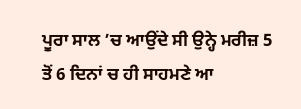ਪੂਰਾ ਸਾਲ ’ਚ ਆਉਂਦੇ ਸੀ ਉਨ੍ਹੇ ਮਰੀਜ਼ 5 ਤੋਂ 6 ਦਿਨਾਂ ਚ ਹੀ ਸਾਹਮਣੇ ਆ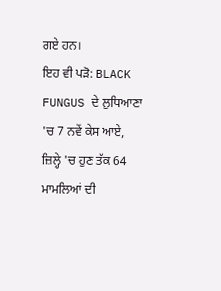ਗਏ ਹਨ।
ਇਹ ਵੀ ਪੜੋ: BLACK FUNGUS ਦੇ ਲੁਧਿਆਣਾ 'ਚ 7 ਨਵੇਂ ਕੇਸ ਆਏ, ਜ਼ਿਲ੍ਹੇ 'ਚ ਹੁਣ ਤੱਕ 64 ਮਾਮਲਿਆਂ ਦੀ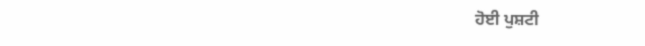ਹੋਈ ਪੁਸ਼ਟੀ